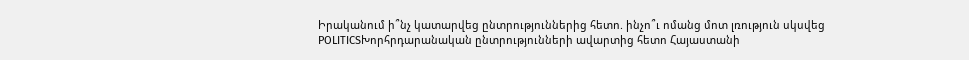Իրականում ի՞նչ կատարվեց ընտրություններից հետո. ինչո՞ւ ոմանց մոտ լռություն սկսվեց
POLITICSԽորհրդարանական ընտրությունների ավարտից հետո Հայաստանի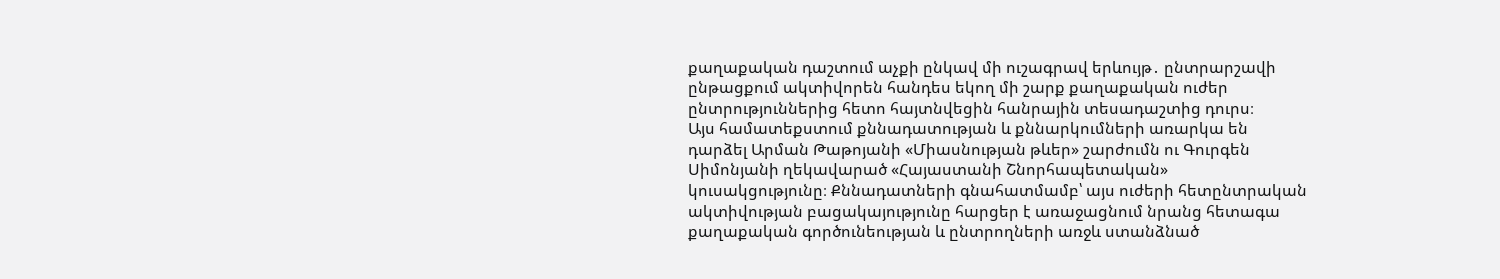քաղաքական դաշտում աչքի ընկավ մի ուշագրավ երևույթ․ ընտրարշավի ընթացքում ակտիվորեն հանդես եկող մի շարք քաղաքական ուժեր ընտրություններից հետո հայտնվեցին հանրային տեսադաշտից դուրս։
Այս համատեքստում քննադատության և քննարկումների առարկա են դարձել Արման Թաթոյանի «Միասնության թևեր» շարժումն ու Գուրգեն Սիմոնյանի ղեկավարած «Հայաստանի Շնորհապետական» կուսակցությունը։ Քննադատների գնահատմամբ՝ այս ուժերի հետընտրական ակտիվության բացակայությունը հարցեր է առաջացնում նրանց հետագա քաղաքական գործունեության և ընտրողների առջև ստանձնած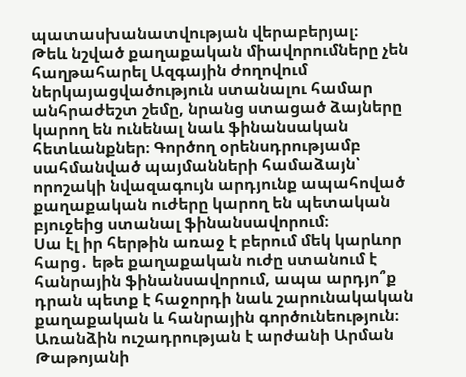պատասխանատվության վերաբերյալ։
Թեև նշված քաղաքական միավորումները չեն հաղթահարել Ազգային ժողովում ներկայացվածություն ստանալու համար անհրաժեշտ շեմը, նրանց ստացած ձայները կարող են ունենալ նաև ֆինանսական հետևանքներ։ Գործող օրենսդրությամբ սահմանված պայմանների համաձայն՝ որոշակի նվազագույն արդյունք ապահոված քաղաքական ուժերը կարող են պետական բյուջեից ստանալ ֆինանսավորում։
Սա էլ իր հերթին առաջ է բերում մեկ կարևոր հարց․ եթե քաղաքական ուժը ստանում է հանրային ֆինանսավորում, ապա արդյո՞ք դրան պետք է հաջորդի նաև շարունակական քաղաքական և հանրային գործունեություն։
Առանձին ուշադրության է արժանի Արման Թաթոյանի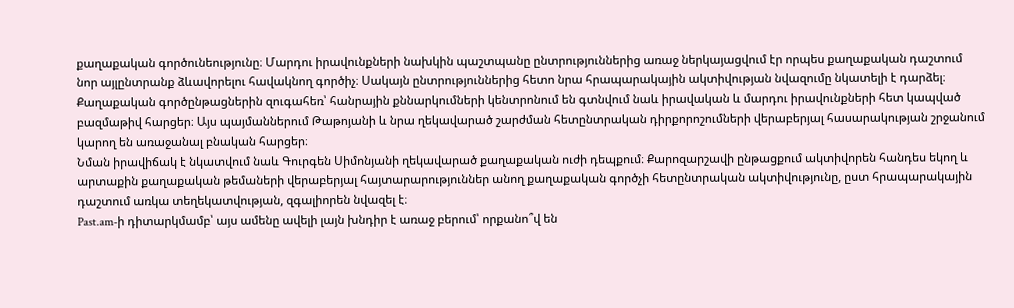քաղաքական գործունեությունը։ Մարդու իրավունքների նախկին պաշտպանը ընտրություններից առաջ ներկայացվում էր որպես քաղաքական դաշտում նոր այլընտրանք ձևավորելու հավակնող գործիչ։ Սակայն ընտրություններից հետո նրա հրապարակային ակտիվության նվազումը նկատելի է դարձել։
Քաղաքական գործընթացներին զուգահեռ՝ հանրային քննարկումների կենտրոնում են գտնվում նաև իրավական և մարդու իրավունքների հետ կապված բազմաթիվ հարցեր։ Այս պայմաններում Թաթոյանի և նրա ղեկավարած շարժման հետընտրական դիրքորոշումների վերաբերյալ հասարակության շրջանում կարող են առաջանալ բնական հարցեր։
Նման իրավիճակ է նկատվում նաև Գուրգեն Սիմոնյանի ղեկավարած քաղաքական ուժի դեպքում։ Քարոզարշավի ընթացքում ակտիվորեն հանդես եկող և արտաքին քաղաքական թեմաների վերաբերյալ հայտարարություններ անող քաղաքական գործչի հետընտրական ակտիվությունը, ըստ հրապարակային դաշտում առկա տեղեկատվության, զգալիորեն նվազել է։
Past.am-ի դիտարկմամբ՝ այս ամենը ավելի լայն խնդիր է առաջ բերում՝ որքանո՞վ են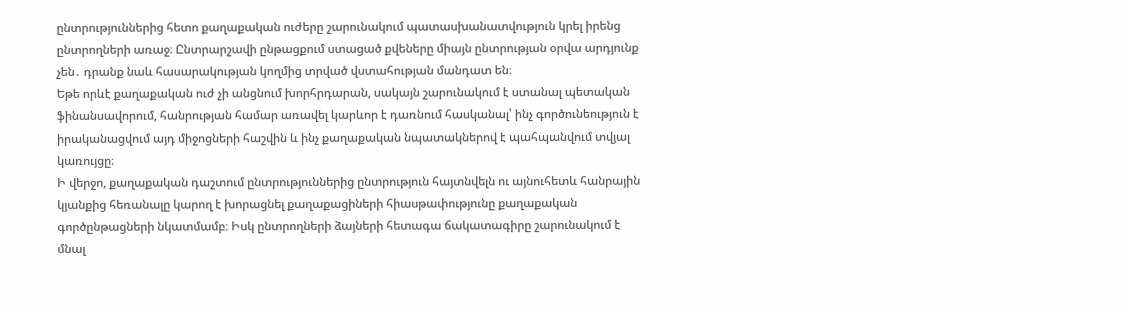ընտրություններից հետո քաղաքական ուժերը շարունակում պատասխանատվություն կրել իրենց ընտրողների առաջ։ Ընտրարշավի ընթացքում ստացած քվեները միայն ընտրության օրվա արդյունք չեն․ դրանք նաև հասարակության կողմից տրված վստահության մանդատ են։
Եթե որևէ քաղաքական ուժ չի անցնում խորհրդարան, սակայն շարունակում է ստանալ պետական ֆինանսավորում, հանրության համար առավել կարևոր է դառնում հասկանալ՝ ինչ գործունեություն է իրականացվում այդ միջոցների հաշվին և ինչ քաղաքական նպատակներով է պահպանվում տվյալ կառույցը։
Ի վերջո, քաղաքական դաշտում ընտրություններից ընտրություն հայտնվելն ու այնուհետև հանրային կյանքից հեռանալը կարող է խորացնել քաղաքացիների հիասթափությունը քաղաքական գործընթացների նկատմամբ։ Իսկ ընտրողների ձայների հետագա ճակատագիրը շարունակում է մնալ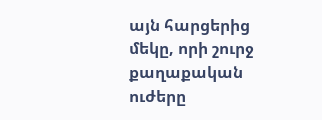այն հարցերից մեկը, որի շուրջ քաղաքական ուժերը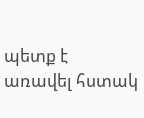պետք է առավել հստակ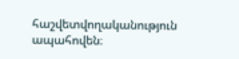հաշվետվողականություն ապահովեն։